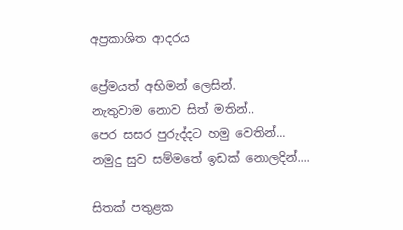අප්‍රකාශිත ආදරය

ප්‍රේමයත් අභිමන් ලෙසින්.
නැතුවාම නොව සිත් මතින්..
පෙර සසර පුරුද්දට හමු වෙතින්...
නමුදු සුව සම්මතේ ඉඩක් නොලදින්....

සිතක් පතුළක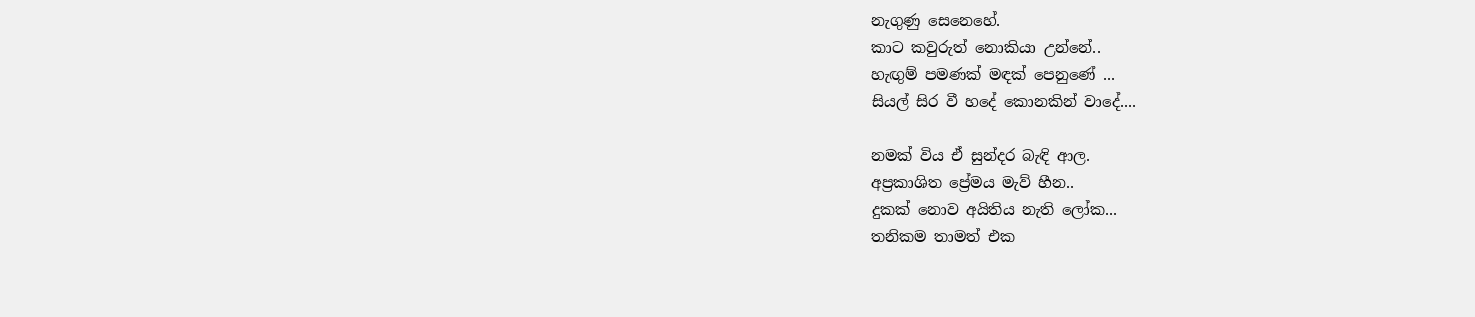නැගුණු සෙනෙහේ.
කාට කවුරුත් නොකියා උන්නේ..
හැඟුම් පමණක් මඳක් පෙනුණේ ...
සියල් සිර වී හදේ කොනකින් වාදේ....

නමක් විය ඒ සුන්දර බැඳි ආල.
අප්‍රකාශිත ප්‍රේමය මැව් හීන..
දුකක් නොව අයිතිය නැති ලෝක...
තනිකම තාමත් එක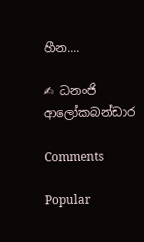හීන....

✍ ධනංජි ආලෝකබන්ඩාර

Comments

Popular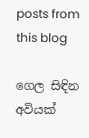posts from this blog

ගෙල සිඳින අවියක්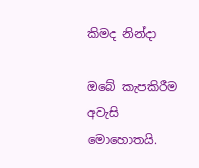කිමද නින්දා

ඔබේ කැපකිරීම අවැසි මොහොතයි.